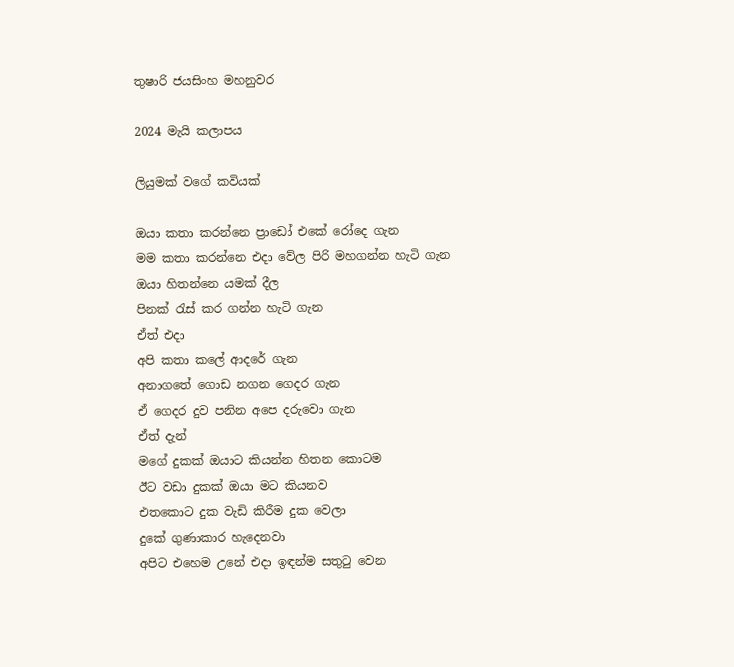තුෂාරි ජයසිංහ මහනුවර

2024 මැයි කලාපය

ලියුමක් වගේ කවියක්

ඔයා කතා කරන්නෙ ප්‍රාඩෝ එකේ රෝදෙ ගැන
මම කතා කරන්නෙ එදා වේල පිරි මහගන්න හැටි ගැන
ඔයා හිතන්නෙ යමක් දීල
පිනක් රැස් කර ගන්න හැටි ගැන
ඒත් එදා
අපි කතා කලේ ආදරේ ගැන
අනාගතේ ගොඩ නගන ගෙදර ගැන
ඒ ගෙදර දුව පනින අපෙ දරුවො ගැන
ඒත් දැන්
මගේ දුකක් ඔයාට කියන්න හිතන කොටම
ඊට වඩා දුකක් ඔයා මට කියනව
එතකොට දුක වැඩි කිරීම දුක වෙලා
දුකේ ගුණාකාර හැදෙනවා
අපිට එහෙම උනේ එදා ඉඳන්ම සතුටු වෙන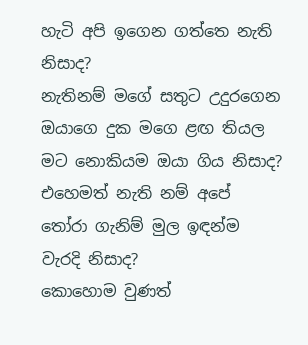හැටි අපි ඉගෙන ගත්තෙ නැති නිසාද?
නැතිනම් මගේ සතුට උදුරගෙන
ඔයාගෙ දුක මගෙ ළඟ තියල
මට නොකියම ඔයා ගිය නිසාද?
එහෙමත් නැති නම් අපේ තෝරා ගැනිම් මුල ඉඳන්ම වැරදි නිසාද?
කොහොම වුණත්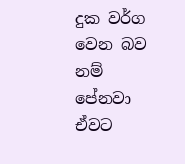දුක වර්ග වෙන බව නම් පේනවා
ඒවට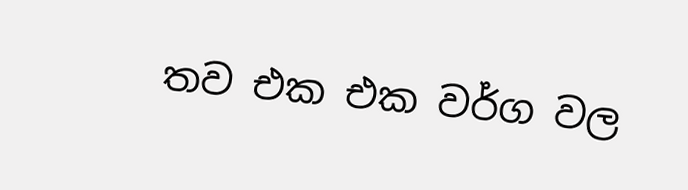තව එක එක වර්ග වල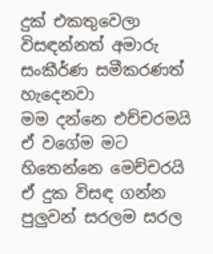දුක් එකතුවෙලා
විසඳන්නත් අමාරු සංකීර්ණ සමීකරණත් හැදෙනවා
මම දන්නෙ එච්චරමයි
ඒ වගේම මට හිතෙන්නෙ මෙච්චරයි
ඒ දුක විසඳ ගන්න පුලුවන් සරලම සරල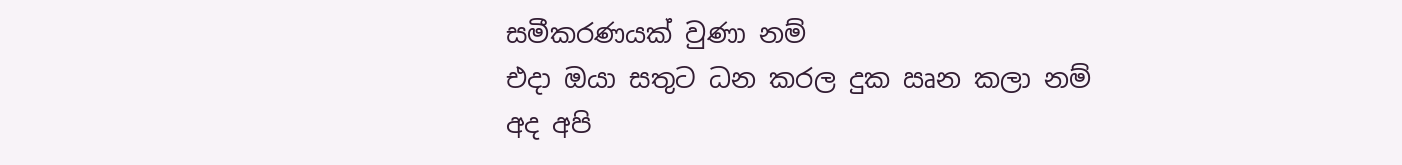සමීකරණයක් වුණා නම්
එදා ඔයා සතුට ධන කරල දුක ඍන කලා නම්
අද අපි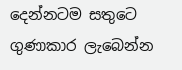දෙන්නටම සතුටෙ ගුණාකාර ලැබෙන්න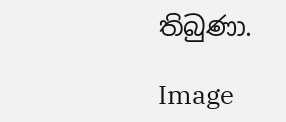තිබුණා.

Image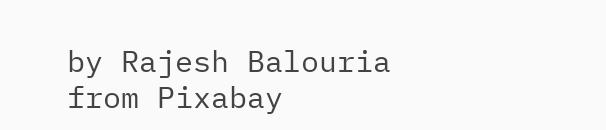by Rajesh Balouria from Pixabay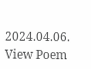2024.04.06.
View Poem